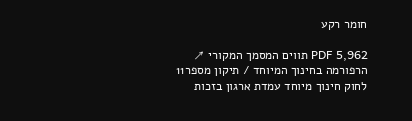חומר רקע

PDF 5,962 תווים המסמך המקורי ↗
הרפורמה בחינוך המיוחד / תיקון מספר11 לחוק חינוך מיוחד עמדת ארגון בזכות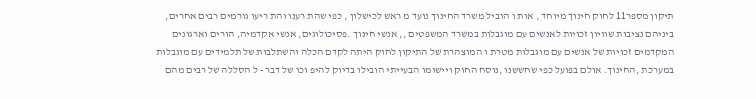תיקון מספר11 לחוק חינוך מיוחד , אות ו הוביל משרד החינוך נועד מ ראש לכישלון , כפי שהת רענו והת ריעו גורמים רבים אחרים, ביניהם נציבות שוויון זכויות לאנשים עם מוגבלות במשרד המשפטים ,, אנשי חינוך .פסיכולוגים, אנשי אקדמיה, הורים וארגונים המקדמים זכויות של אנשים עם מוגבלות מטרת ו המוצהרת של התיקון לחוק היתה לקדם הכלה והשתלבות של תלמידים עם מוגבלות במערכת ,החינוך. אולם בפועל כפי שחששנו ,נוסח החוק ויישומו הבעייתי הובילו בדיוק להיפ וכו של דבר - ל הסללה של רבים מהם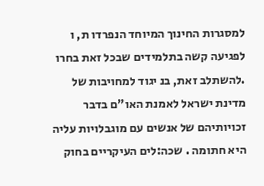למסגרות החינוך המיוחד הנפרדו ת, ו לפגיעה קשה בתלמידים שבכל זאת בחרו .להשתלב זאת, בנ יגוד למחויבות של מדינת ישראל לאמנת האו"ם בדבר זכויותיהם של אנשים עם מוגבלויות עליה היא חתומה . שכה:לים העיקריים בחוק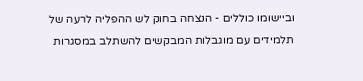וביישומו כוללים - הנצחה בחוק לש ההפליה לרעה של תלמידים עם מוגבלות המבקשים להשתלב במסגרות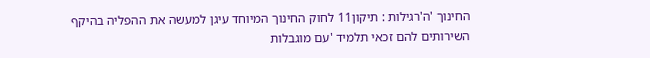החינוך 'ה'רגילות : תיקון11 לחוק החינוך המיוחד עיגן למעשה את ההפליה בהיקף השירותים להם זכאי תלמיד 'עם מוגבלות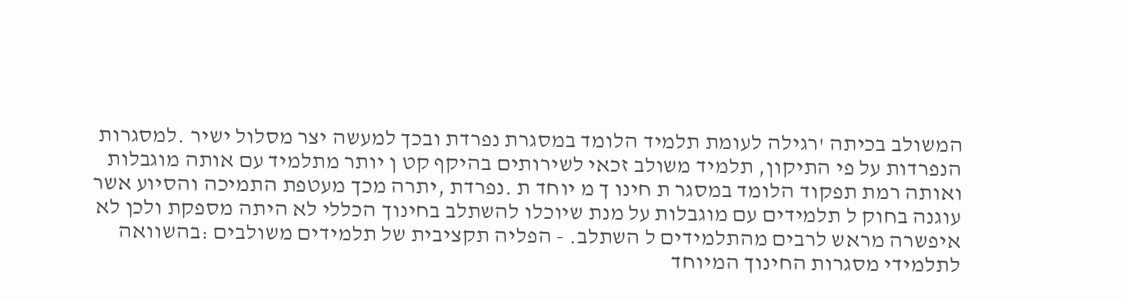המשולב בכיתה 'רגילה לעומת תלמיד הלומד במסגרת נפרדת ובכך למעשה יצר מסלול ישיר .למסגרות הנפרדות על פי התיקון, תלמיד משולב זכאי לשירותים בהיקף קט ן יותר מתלמיד עם אותה מוגבלות ואותה רמת תפקוד הלומד במסגר ת חינו ך מ יוחד ת .נפרדת ,יתרה מכך מעטפת התמיכה והסיוע אשר עוגנה בחוק ל תלמידים עם מוגבלות על מנת שיוכלו להשתלב בחינוך הכללי לא היתה מספקת ולכן לא איפשרה מראש לרבים מהתלמידים ל השתלב. - הפליה תקציבית של תלמידים משולבים :בהשוואה לתלמידי מסגרות החינוך המיוחד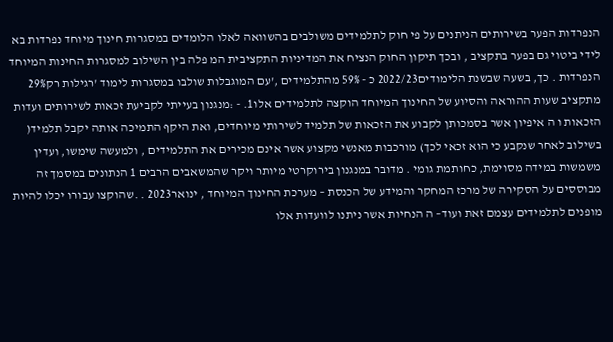הנפרדות הפער בשירותים הניתנים על פי חוק לתלמידים משולבים בהשוואה לאלו הלומדים במסגרות חינוך מיוחד נפרדות בא לידי ביטוי גם בפער בתקציב , ובכך תיקון החוק הנציח את המדיניות התקציבית המ פלה בין השילוב למסגרות החינות המיוחד הנפרדות . כך, בשעה שבשנת הלימודים2022/23 כ - 59% מהתלמידים ,'עם המוגבלות שולבו במסגרות לימוד 'רגילות רק29% מתקציב שעות ההוראה והסיוע של החינוך המיוחד הוקצה לתלמידים אלו1. - :מנגנון בעייתי לקביעת זכאות לשירותים ועדות הזכאות ו ה איפיון אשר בסמכותן לקבוע את הזכאות של תלמיד לשירותי מיוחדים, ואת היקף התמיכה אותה יקבל תלמיד( בשילוב לאחר שנקבע כי הוא זכאי לכך) מורכבות מאנשי מקצוע אשר אינם מכירים את התלמידים , ולמעשה שימשו, ועדין משמשות במידה מסוימת, כחותמת גומי . מדובר במנגנון בירוקרטי מיותר ויקר שהמשאבים הרבים 1 הנתונים במסמך זה מבוססים על הסקירה של מרכז המחקר והמידע של הכנסת – מערכת החינוך המיוחד , ינואר2023 . .שהוקצו עבורו יכלו להיות מופנים לתלמידים עצמם זאת ועוד– ה הנחיות אשר ניתנו לוועדות אלו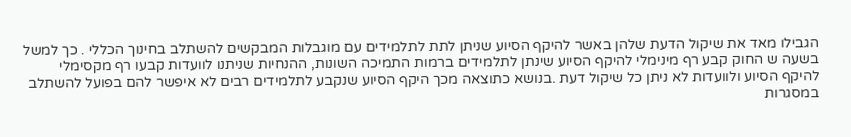הגבילו מאד את שיקול הדעת שלהן באשר להיקף הסיוע שניתן לתת לתלמידים עם מוגבלות המבקשים להשתלב בחינוך הכללי . כך למשל בשעה ש החוק קבע רף מינימלי להיקף הסיוע שינתן לתלמידים ברמות התמיכה השונות, ההנחיות שניתנו לוועדות קבעו רף מקסימלי להיקף הסיוע ולוועדות לא ניתן כל שיקול דעת .בנושא כתוצאה מכך היקף הסיוע שנקבע לתלמידים רבים לא איפשר להם בפועל להשתלב במסגרות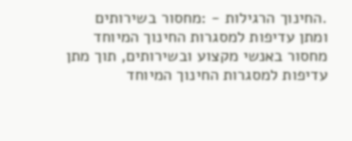.החינוך הרגילות - :מחסור בשירותים ומתן עדיפות למסגרות החינוך המיוחד מחסור באנשי מקצוע ובשירותים, תוך מתן עדיפות למסגרות החינוך המיוחד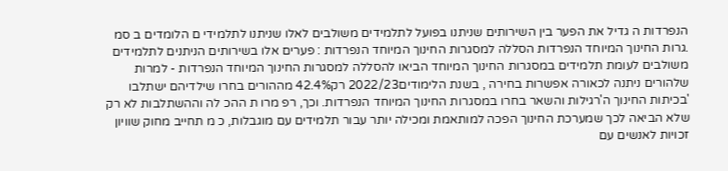הנפרדות ה גדיל את הפער בין השירותים שניתנו בפועל לתלמידים משולבים לאלו שניתנו לתלמידי ם הלומדים ב סמ .גרות החינוך המיוחד הנפרדות הסללה למסגרות החינוך המיוחד הנפרדות : פערים אלו בשירותים הניתנים לתלמידים משולבים לעומת תלמידים במסגרות החינוך המיוחד הביאו להסללה למסגרות החינוך המיוחד הנפרדות - למרות שלהורים ניתנה לכאורה אפשרות בחירה , בשנת הלימודים2022/23 רק42.4% מההורים בחרו שילדיהם ישתלבו 'בכיתות החינוך ה'רגילות והשאר בחרו במסגרות החינוך המיוחד הנפרדות. וכך, רפ מרו ת ההכ לה וההשתלבות לא רק שלא הביאה לכך שמערכת החינוך הפכה למותאמת ומכילה יותר עבור תלמידים עם מוגבלות, כ מ תחייב מחוק שוויון זכויות לאנשים עם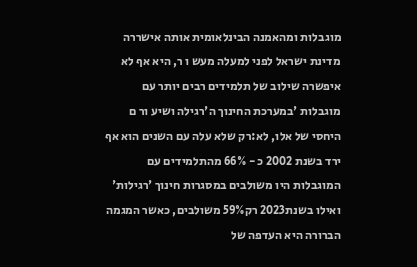מוגבלות ומהאמנה הבינלאומית אותה אישררה מדינת ישראל לפני למעלה מעש ו ר, היא אף לא איפשרה שילוב של תלמידים רבים יותר עם מוגבלות 'במערכת החינוך ה'רגילה ושיע ור ם היחסי של אלו, לא:רק שלא עלה עם השנים הוא אף ירד בשנת 2002 כ - 66% מהתלמידים עם המוגבלות היו משולבים במסגרות חינוך 'רגילות' ואילו בשנת2023 רק59% משולבים, כאשר המגמה הברורה היא העדפה של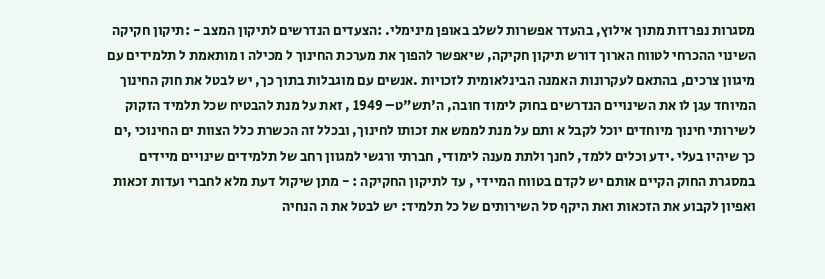מסגרות נפרדות מתוך אילוץ, בהעדר אפשרות לשלב באופן מינימלי. :הצעדים הנדרשים לתיקון המצב - :תיקון חקיקה השינוי ההכרחי לטווח הארוך דורש תיקון חקיקה, שיאפשר להפוך את מערכת החינוך ל מכילה ו מותאמת ל תלמידים עם מיגוון צרכים, בהתאם לעקרונות האמנה הבינלאומית לזכויות .אנשים עם מוגבלות בתוך כך, יש לבטל את חוק החינוך המיוחד עגן לו את השינויים הנדרשים בחוק לימוד חובה, ה'תש"ט– 1949 , זאת על מנת להבטיח שכל תלמיד הזקוק לשירותי חינוך מיוחדים יוכל לקבל א ותם על מנת לממש את זכותו לחינוך, ובכלל זה הכשרת כלל הצוות ים החינוכי ,ים כך שיהיו בעלי .ידע וכלים ללמד, לחנך ולתת מענה לימודי, חברתי ורגשי למגוון רחב של תלמידים שינויים מיידים במסגרת החוק הקיים אותם יש לקדם בטווח המיידי , עד לתיקון החקיקה : - מתן שיקול דעת מלא לחברי ועדות זכאות ואפיון לקבוע את הזכאות ואת היקף סל השירותים של כל תלמיד: יש לבטל את ה הנחיה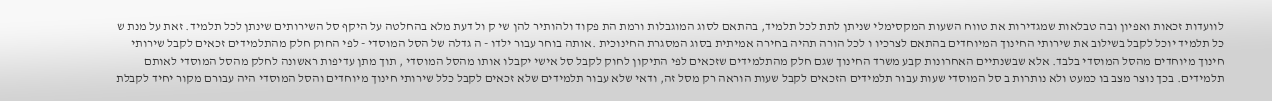לוועדות זכאות ואפיון ובה טבלאות שמגדירות את טווח השעות המקסימלי שניתן לתת לכל תלמיד, בהתאם לסוג המוגבלות ורמת הת פקוד ולהותיר להן שי ק ול דעת מלא בהחלטה על היקף סל השירותים שינתן לכל תלמיד. זאת על מנת ש כל תלמיד יוכל לקבל בשילוב את שירותי החינוך המיוחדים בהתאם לצרכיו ו לכל הורה תהיה בחירה אמיתית בסוג המסגרת החינוכית .אותה בוחר עבור ילדו - ה גדלה של הסל המוסדי - לפי החוק חלק מהתלמידים זכאים לקבל שירותי חינוך מיוחדים מהסל המוסדי בלבד. אלא שבשנתיים האחרונות קבע משרד החינוך שגם חלק מהתלמידים שזכאים לפי התיקון לחוק לקבל סל אישי יקבלו אותו מהסל המוסדי , תוך מתן עדיפות ראשונה לחלק מהסל המוסדי לאותם תלמידים. בכך נוצר מצב בו כמעט ולא נותרות ב סל המוסדי שעות עבור תלמידים הזכאים לקבל שעות הוראה רק מסל זה, ודאי שלא עבור תלמידים שלא זכאים לקבל כלל שירותי חינוך מיוחדים והסל המוסדי היה עבורם מקור יחיד לקבלת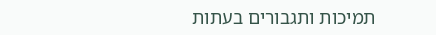תמיכות ותגבורים בעתות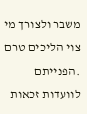משבר ולצורך מי צוי הליכים טרם .הפנייתם לוועדות זכאות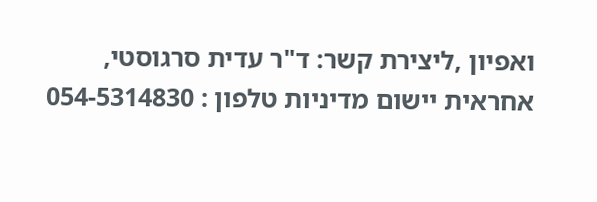ואפיון ,ליצירת קשר: ד"ר עדית סרגוסטי, אחראית יישום מדיניות טלפון : 054-5314830